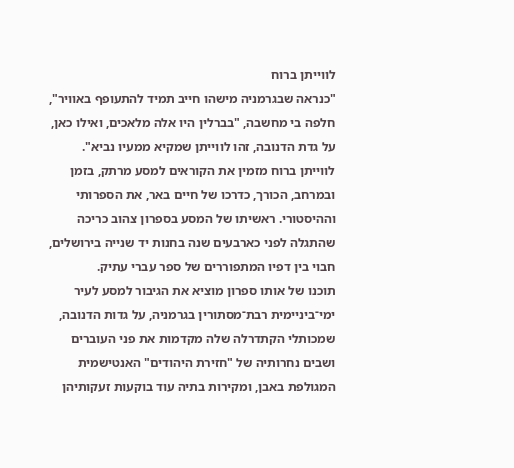לווייתן ברוח
"כנראה שבגרמניה מישהו חייב תמיד להתעופף באוויר", חלפה בי מחשבה, "בברלין היו אלה מלאכים, ואילו כאן, על גדת הדנובה, זהו לווייתן שמקיא ממעיו נביא".
לווייתן ברוח מזמין את הקוראים למסע מרתק, בזמן ובמרחב, הכורך, כדרכו של חיים באר, את הספרותי וההיסטורי. ראשיתו של המסע בספרון צהוב כריכה שהתגלה לפני כארבעים שנה בחנות יד שנייה בירושלים, חבוי בין דפיו המתפוררים של ספר עברי עתיק.
תוכנו של אותו ספרון מוציא את הגיבור למסע לעיר ימי־ביניימית רבת־מסתורין בגרמניה, על גדות הדנובה, שמכותלי הקתדרלה שלה מקדמות את פני העוברים ושבים נחרותיה של "חזירת היהודים" האנטישמית המגולפת באבן, ומקירות בתיה עוד בוקעות זעקותיהן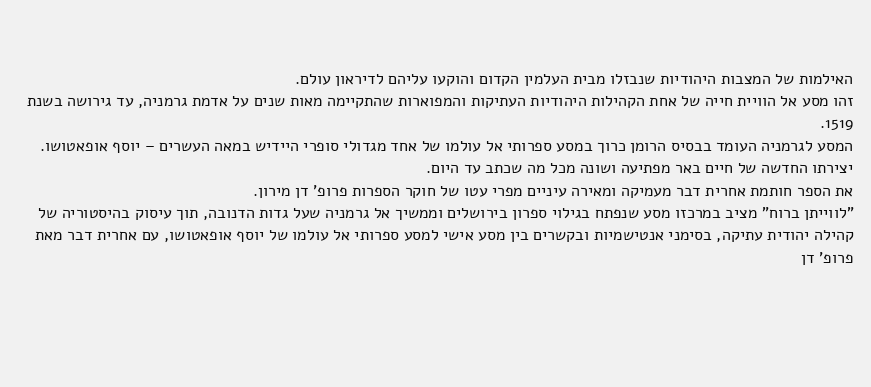האילמות של המצבות היהודיות שנבזלו מבית העלמין הקדום והוקעו עליהם לדיראון עולם.
זהו מסע אל הוויית חייה של אחת הקהילות היהודיות העתיקות והמפוארות שהתקיימה מאות שנים על אדמת גרמניה, עד גירושה בשנת 1519.
המסע לגרמניה העומד בבסיס הרומן כרוך במסע ספרותי אל עולמו של אחד מגדולי סופרי היידיש במאה העשרים – יוסף אופאטושו.
יצירתו החדשה של חיים באר מפתיעה ושונה מכל מה שכתב עד היום.
את הספר חותמת אחרית דבר מעמיקה ומאירה עיניים מפרי עטו של חוקר הספרות פרופ' דן מירון.
"לווייתן ברוח" מציב במרכזו מסע שנפתח בגילוי ספרון בירושלים וממשיך אל גרמניה שעל גדות הדנובה, תוך עיסוק בהיסטוריה של קהילה יהודית עתיקה, בסימני אנטישמיות ובקשרים בין מסע אישי למסע ספרותי אל עולמו של יוסף אופאטושו, עם אחרית דבר מאת פרופ' דן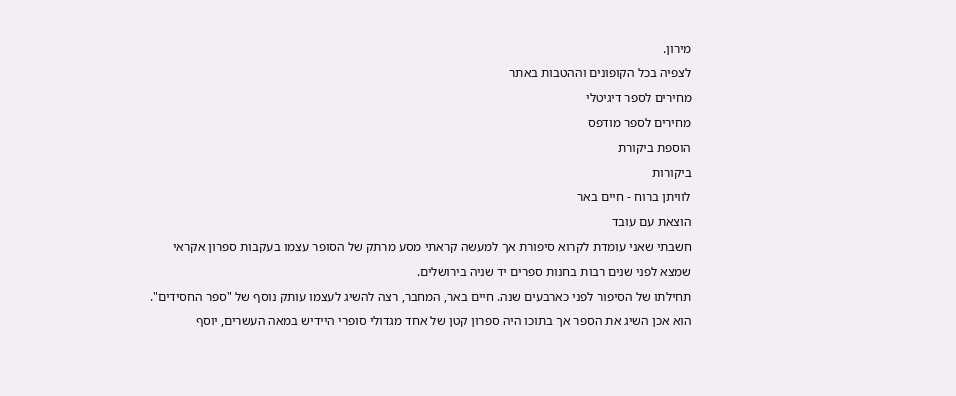מירון.
לצפיה בכל הקופונים וההטבות באתר
מחירים לספר דיגיטלי
מחירים לספר מודפס
הוספת ביקורת
ביקורות
לוויתן ברוח - חיים באר
הוצאת עם עובד
חשבתי שאני עומדת לקרוא סיפורת אך למעשה קראתי מסע מרתק של הסופר עצמו בעקבות ספרון אקראי שמצא לפני שנים רבות בחנות ספרים יד שניה בירושלים.
תחילתו של הסיפור לפני כארבעים שנה. חיים באר, המחבר, רצה להשיג לעצמו עותק נוסף של "ספר החסידים". הוא אכן השיג את הספר אך בתוכו היה ספרון קטן של אחד מגדולי סופרי היידיש במאה העשרים, יוסף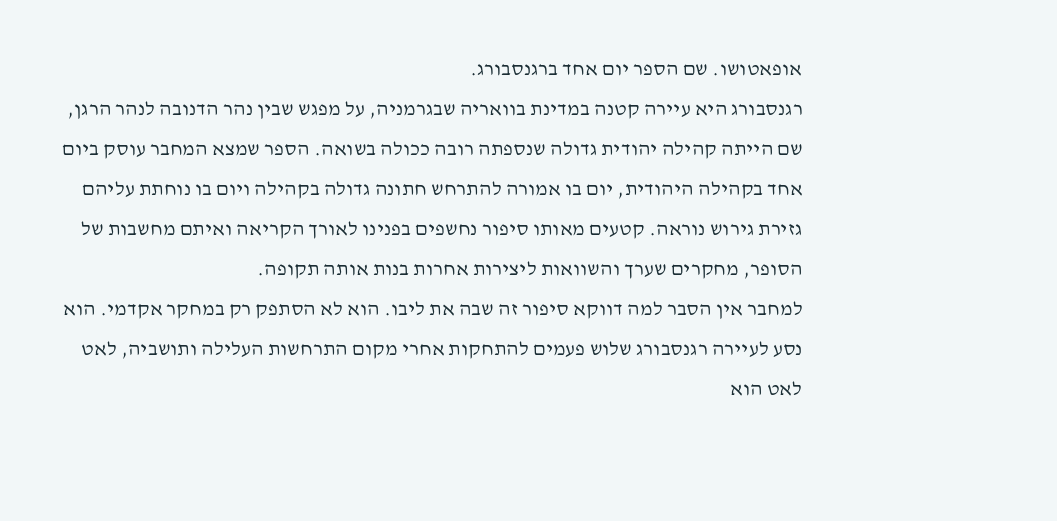אופאטושו. שם הספר יום אחד ברגנסבורג.
רגנסבורג היא עיירה קטנה במדינת בוואריה שבגרמניה, על מפגש שבין נהר הדנובה לנהר הרגן, שם הייתה קהילה יהודית גדולה שנספתה רובה ככולה בשואה. הספר שמצא המחבר עוסק ביום אחד בקהילה היהודית, יום בו אמורה להתרחש חתונה גדולה בקהילה ויום בו נוחתת עליהם גזירת גירוש נוראה. קטעים מאותו סיפור נחשפים בפנינו לאורך הקריאה ואיתם מחשבות של הסופר, מחקרים שערך והשוואות ליצירות אחרות בנות אותה תקופה.
למחבר אין הסבר למה דווקא סיפור זה שבה את ליבו. הוא לא הסתפק רק במחקר אקדמי. הוא נסע לעיירה רגנסבורג שלוש פעמים להתחקות אחרי מקום התרחשות העלילה ותושביה, לאט לאט הוא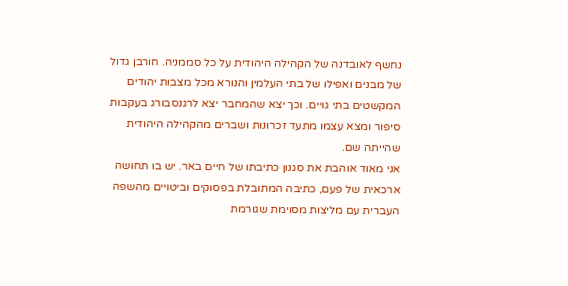נחשף לאובדנה של הקהילה היהודית על כל סממניה. חורבן גדול של מבנים ואפילו של בתי העלמין והנורא מכל מצבות יהודים המקשטים בתי גויים. וכך יצא שהמחבר יצא לרגנסבורג בעקבות סיפור ומצא עצמו מתעד זכרונות ושברים מהקהילה היהודית שהייתה שם.
אני מאוד אוהבת את סגנון כתיבתו של חיים באר. יש בו תחושה ארכאית של פעם, כתיבה המתובלת בפסוקים וביטויים מהשפה העברית עם מליצות מסוימת שגורמת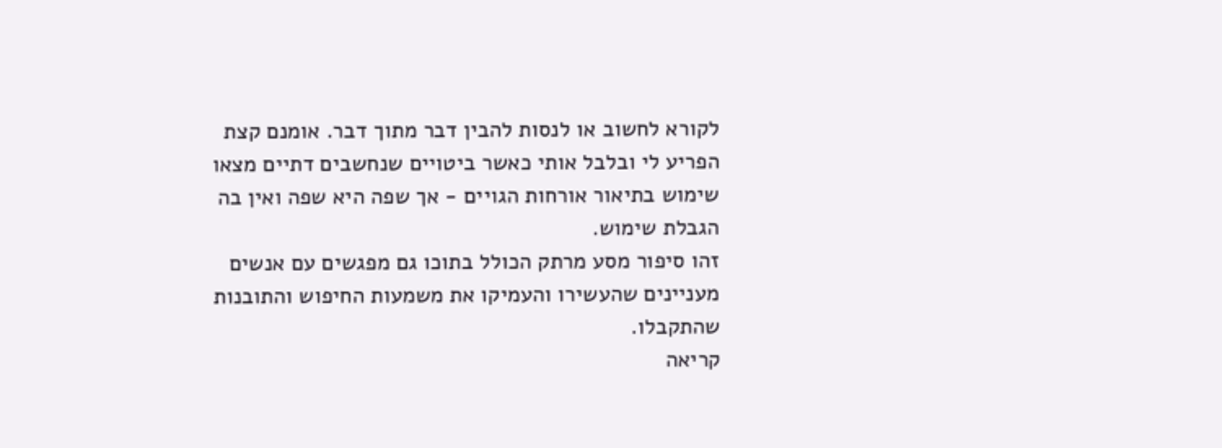לקורא לחשוב או לנסות להבין דבר מתוך דבר. אומנם קצת הפריע לי ובלבל אותי כאשר ביטויים שנחשבים דתיים מצאו שימוש בתיאור אורחות הגויים - אך שפה היא שפה ואין בה הגבלת שימוש.
זהו סיפור מסע מרתק הכולל בתוכו גם מפגשים עם אנשים מעניינים שהעשירו והעמיקו את משמעות החיפוש והתובנות שהתקבלו.
קריאה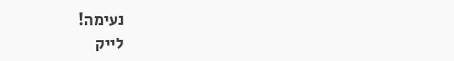נעימה!
לייק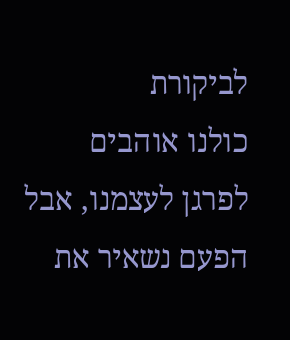לביקורת
כולנו אוהבים לפרגן לעצמנו, אבל הפעם נשאיר את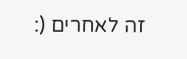זה לאחרים (: